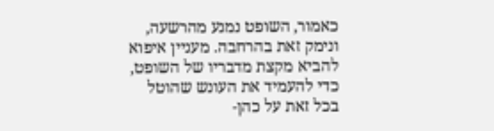כאמור, השופט נמנע מהרשעה, ונימק זאת בהרחבה. מעניין איפוא להביא מקצת מדבריו של השופט, כדי להעמיד את העונש שהוטל בכל זאת על כהן-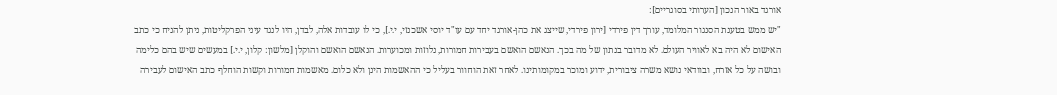אורגד באור הנכון [הערותי בסוגריים]:
"יש ממש בטענת הסנגור המלומד, עורך דין פירדי [ירון פירדי, שייצג את כהן-אורגד יחד עם עו"ד יוסי אשכנזי, י.י.], כי לו עובדות אלה, לבדן, היו לנגד עיני הפרקליטות, ניתן להניח כי כתב האישום לא היה בא לאוויר העולם. לא מדובר בנתון של מה בכך. הנאשם הואשם בעבירות חמורות, נלוזות ומכוערות. הנאשם הואשם והוקלן [מלשון: קלון, י.י.] במעשים שיש בהם כלימה ובושה על כל אזרח, ובוודאי נושא משרה ציבורית, ידוע ומוכר במקומותינו. לאחר זאת הוחוור בעליל כי ההאשמות הינן ולא כלום. מאשמות חמורות וקשות הוחלף כתב האישום לעבירה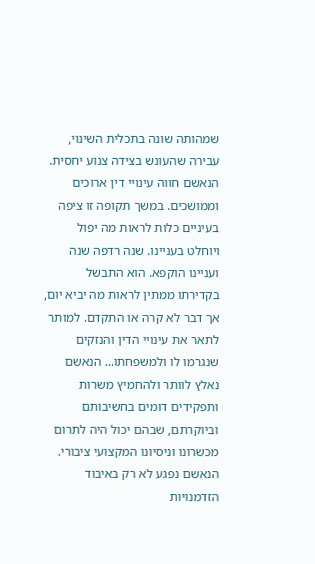שמהותה שונה בתכלית השינוי, עבירה שהעונש בצידה צנוע יחסית.
הנאשם חווה עינויי דין ארוכים וממושכים. במשך תקופה זו ציפה בעיניים כלות לראות מה יפול ויוחלט בעניינו. שנה רדפה שנה ועניינו הוקפא. הוא התבשל בקדירתו ממתין לראות מה יביא יום, אך דבר לא קרה או התקדם. למותר לתאר את עינויי הדין והנזקים שנגרמו לו ולמשפחתו... הנאשם נאלץ לוותר ולהחמיץ משרות ותפקידים דומים בחשיבותם וביוקרתם, שבהם יכול היה לתרום מכשרונו וניסיונו המקצועי ציבורי. הנאשם נפגע לא רק באיבוד הזדמנויות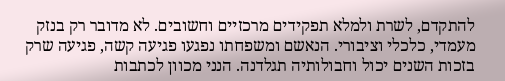להתקדם, לשרת ולמלא תפקידים מרכזיים וחשובים. לא מדובר רק בנזק מעמדי, כלכלי וציבורי. הנאשם ומשפחתו נפגעו פגיעה קשה, פגיעה שרק בזכות השנים יכול וחבולותיה תגלדנה. הנני מכוון לכתבות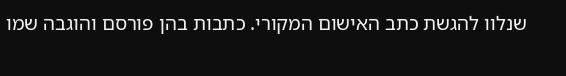שנלוו להגשת כתב האישום המקורי. כתבות בהן פורסם והוגבה שמו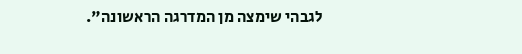לגבהי שימצה מן המדרגה הראשונה".